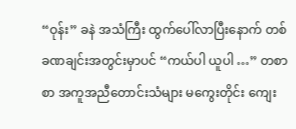“ဝုန်း” ခနဲ အသံကြီး ထွက်ပေါ်လာပြီးနောက် တစ်ခဏချင်းအတွင်းမှာပင် “ကယ်ပါ ယူပါ …” တစာစာ အကူအညီတောင်းသံများ မကွေးတိုင်း ကျေး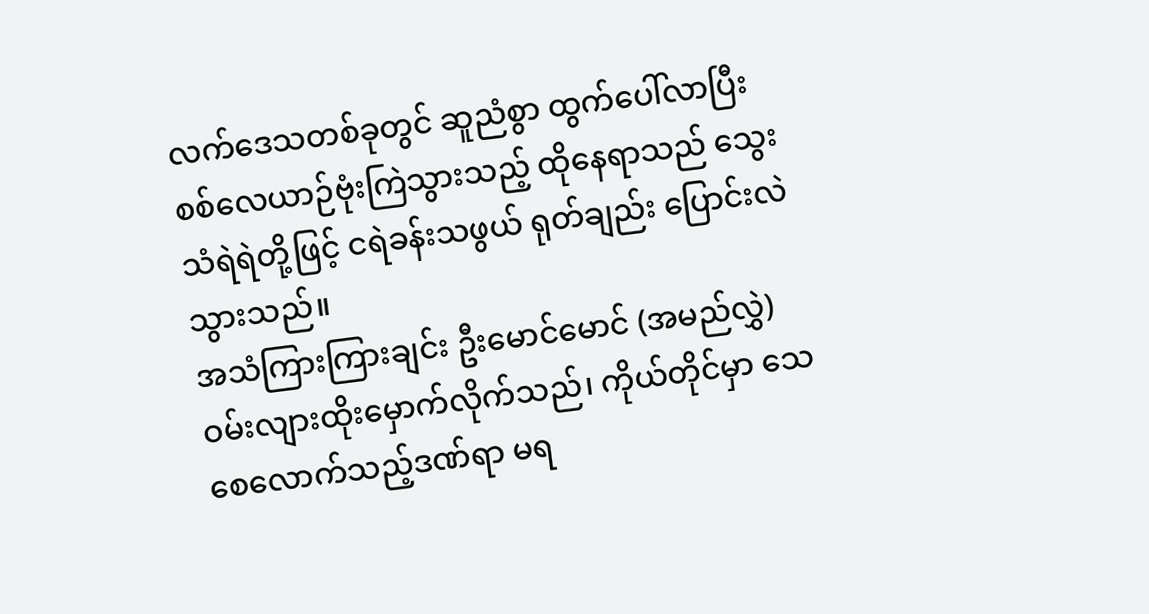လက်ဒေသတစ်ခုတွင် ဆူညံစွာ ထွက်ပေါ်လာပြီး စစ်လေယာဉ်ဗုံးကြဲသွားသည့် ထိုနေရာသည် သွေးသံရဲရဲတို့ဖြင့် ငရဲခန်းသဖွယ် ရုတ်ချည်း ပြောင်းလဲသွားသည်။
အသံကြားကြားချင်း ဦးမောင်မောင် (အမည်လွှဲ) ဝမ်းလျားထိုးမှောက်လိုက်သည်၊ ကိုယ်တိုင်မှာ သေစေလောက်သည့်ဒဏ်ရာ မရ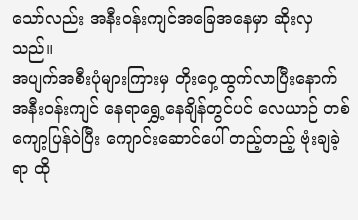သော်လည်း အနီးဝန်းကျင်အခြေအနေမှာ ဆိုးလှသည်။
အပျက်အစီးပုံများကြားမှ တိုးဝှေ့ထွက်လာပြီးနောက် အနီးဝန်းကျင် နေရာရွှေ့နေချိန်တွင်ပင် လေယာဉ် တစ်ကျော့ပြန်ဝဲပြီး ကျောင်းဆောင်ပေါ် တည့်တည့် ဗုံးချခဲ့ရာ ထို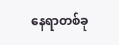နေရာတစ်ခု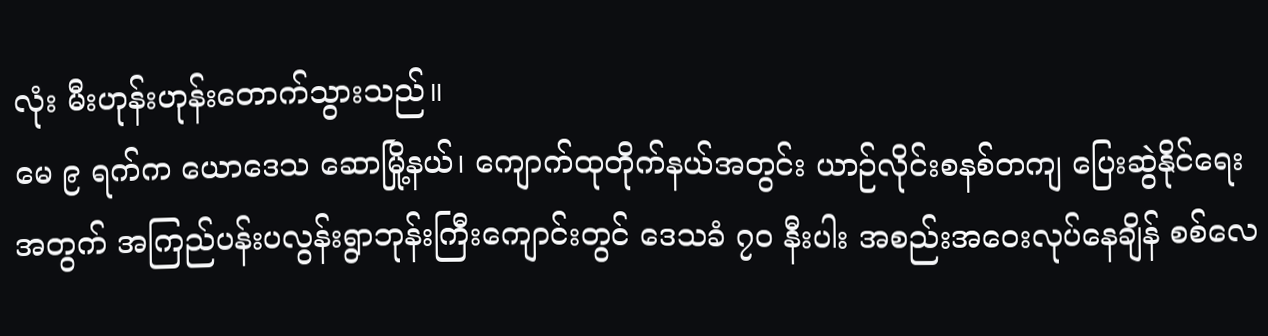လုံး မီးဟုန်းဟုန်းတောက်သွားသည်။
မေ ၉ ရက်က ယောဒေသ ဆောမြို့နယ်၊ ကျောက်ထုတိုက်နယ်အတွင်း ယာဉ်လိုင်းစနစ်တကျ ပြေးဆွဲနိုင်ရေးအတွက် အကြည်ပန်းပလွန်းရွာဘုန်းကြီးကျောင်းတွင် ဒေသခံ ၇၀ နီးပါး အစည်းအဝေးလုပ်နေချိန် စစ်လေ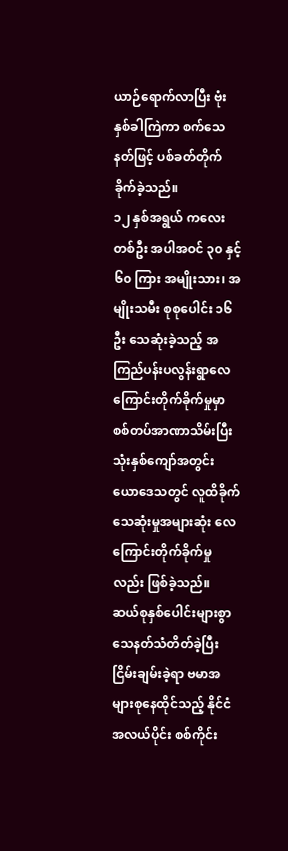ယာဉ်ရောက်လာပြီး ဗုံးနှစ်ခါကြဲကာ စက်သေနတ်ဖြင့် ပစ်ခတ်တိုက်ခိုက်ခဲ့သည်။
၁၂ နှစ်အရွယ် ကလေးတစ်ဦး အပါအဝင် ၃၀ နှင့် ၆၀ ကြား အမျိုးသား၊ အမျိုးသမီး စုစုပေါင်း ၁၆ ဦး သေဆုံးခဲ့သည့် အကြည်ပန်းပလွန်းရွာလေကြောင်းတိုက်ခိုက်မှုမှာ စစ်တပ်အာဏာသိမ်းပြီး သုံးနှစ်ကျော်အတွင်း ယောဒေသတွင် လူထိခိုက်သေဆုံးမှုအများဆုံး လေကြောင်းတိုက်ခိုက်မှုလည်း ဖြစ်ခဲ့သည်။
ဆယ်စုနှစ်ပေါင်းများစွာ သေနတ်သံတိတ်ခဲ့ပြီး ငြိမ်းချမ်းခဲ့ရာ ဗမာအများစုနေထိုင်သည့် နိုင်ငံအလယ်ပိုင်း စစ်ကိုင်း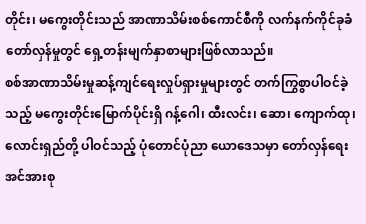တိုင်း၊ မကွေးတိုင်းသည် အာဏာသိမ်းစစ်ကောင်စီကို လက်နက်ကိုင်ခုခံတော်လှန်မှုတွင် ရှေ့တန်းမျက်နှာစာများဖြစ်လာသည်။
စစ်အာဏာသိမ်းမှုဆန့်ကျင်ရေးလှုပ်ရှားမှုများတွင် တက်ကြွစွာပါဝင်ခဲ့သည့် မကွေးတိုင်းမြောက်ပိုင်းရှိ ဂန့်ဂေါ၊ ထီးလင်း၊ ဆော၊ ကျောက်ထု၊ လောင်းရှည်တို့ ပါဝင်သည့် ပုံတောင်ပုံညာ ယောဒေသမှာ တော်လှန်ရေးအင်အားစု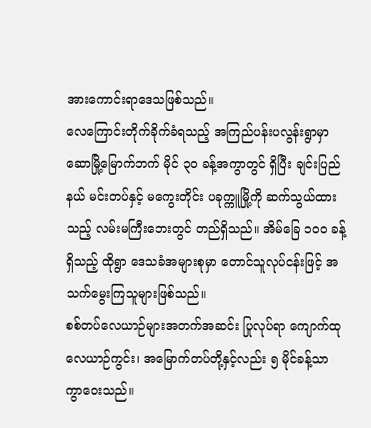အားကောင်းရာဒေသဖြစ်သည်။
လေကြောင်းတိုက်ခိုက်ခံရသည့် အကြည်ပန်းပလွန်းရွာမှာ ဆောမြို့မြောက်ဘက် မိုင် ၃၀ ခန့်အကွာတွင် ရှိပြီး ချင်းပြည်နယ် မင်းတပ်နှင့် မကွေးတိုင်း ပခုက္ကူမြို့ကို ဆက်သွယ်ထားသည့် လမ်းမကြီးဘေးတွင် တည်ရှိသည်။ အိမ်ခြေ ၁၀၀ ခန့်ရှိသည့် ထိုရွာ ဒေသခံအများစုမှာ တောင်သူလုပ်ငန်းဖြင့် အသက်မွေးကြသူများဖြစ်သည်။
စစ်တပ်လေယာဉ်များအတက်အဆင်း ပြုလုပ်ရာ ကျောက်ထုလေယာဉ်ကွင်း၊ အမြောက်တပ်တို့နှင့်လည်း ၅ မိုင်ခန့်သာ ကွာဝေးသည်။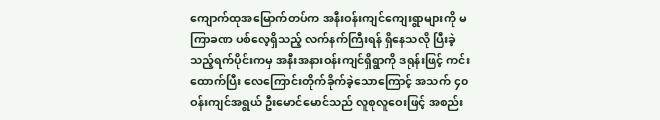ကျောက်ထုအမြောက်တပ်က အနီးဝန်းကျင်ကျေးရွာများကို မကြာခဏ ပစ်လေ့ရှိသည့် လက်နက်ကြီးရန် ရှိနေသလို ပြီးခဲ့သည့်ရက်ပိုင်းကမှ အနီးအနားဝန်းကျင်ရှိရွာကို ဒရုန်းဖြင့် ကင်းထောက်ပြီး လေကြောင်းတိုက်ခိုက်ခဲ့သောကြောင့် အသက် ၄၀ ဝန်းကျင်အရွယ် ဦးမောင်မောင်သည် လူစုလူဝေးဖြင့် အစည်း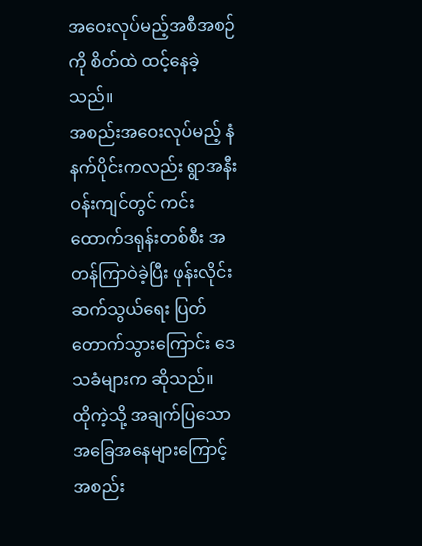အဝေးလုပ်မည့်အစီအစဉ်ကို စိတ်ထဲ ထင့်နေခဲ့သည်။
အစည်းအဝေးလုပ်မည့် နံနက်ပိုင်းကလည်း ရွာအနီးဝန်းကျင်တွင် ကင်းထောက်ဒရုန်းတစ်စီး အတန်ကြာဝဲခဲ့ပြီး ဖုန်းလိုင်းဆက်သွယ်ရေး ပြတ်တောက်သွားကြောင်း ဒေသခံများက ဆိုသည်။
ထိုကဲ့သို့ အချက်ပြသော အခြေအနေများကြောင့် အစည်း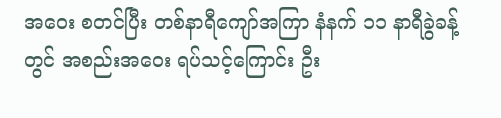အဝေး စတင်ပြီး တစ်နာရီကျော်အကြာ နံနက် ၁၁ နာရီခွဲခန့်တွင် အစည်းအဝေး ရပ်သင့်ကြောင်း ဦး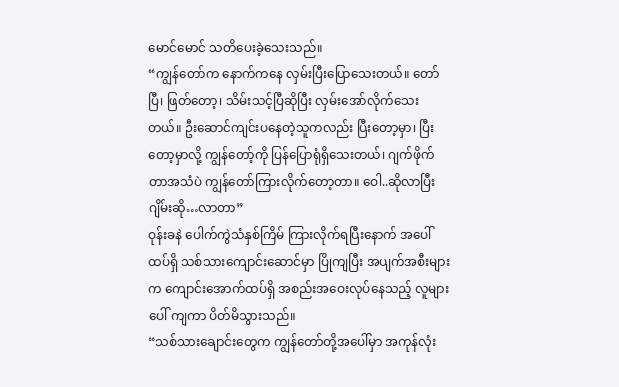မောင်မောင် သတိပေးခဲ့သေးသည်။
“ကျွန်တော်က နောက်ကနေ လှမ်းပြီးပြောသေးတယ်။ တော်ပြီ၊ ဖြတ်တော့၊ သိမ်းသင့်ပြီဆိုပြီး လှမ်းအော်လိုက်သေးတယ်။ ဦးဆောင်ကျင်းပနေတဲ့သူကလည်း ပြီးတော့မှာ၊ ပြီးတော့မှာလို့ ကျွန်တော့်ကို ပြန်ပြောရုံရှိသေးတယ်၊ ဂျက်ဖိုက်တာအသံပဲ ကျွန်တော်ကြားလိုက်တော့တာ။ ဝေါ..ဆိုလာပြီး ဂျိမ်းဆို…လာတာ”
ဝုန်းခနဲ ပေါက်ကွဲသံနှစ်ကြိမ် ကြားလိုက်ရပြီးနောက် အပေါ်ထပ်ရှိ သစ်သားကျောင်းဆောင်မှာ ပြိုကျပြီး အပျက်အစီးများက ကျောင်းအောက်ထပ်ရှိ အစည်းအဝေးလုပ်နေသည့် လူများပေါ် ကျကာ ပိတ်မိသွားသည်။
“သစ်သားချောင်းတွေက ကျွန်တော်တို့အပေါ်မှာ အကုန်လုံး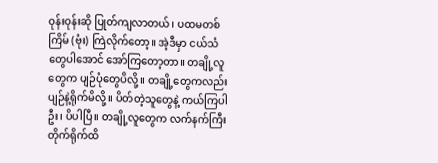ဝုန်းဝုန်းဆို ပြုတ်ကျလာတယ်၊ ပထမတစ်ကြိမ် (ဗုံး) ကြဲလိုက်တော့။ အဲ့ဒီမှာ ငယ်သံတွေပါအောင် အော်ကြတော့တာ။ တချို့လူတွေက ပျဉ်ပုံတွေပိလို့။ တချို့တွေကလည်း ပျဉ်နဲ့ရိုက်မိလို့။ ပိတ်တဲ့သူတွေနဲ့ ကယ်ကြပါဦး၊ ပိပါပြီ။ တချို့လူတွေက လက်နက်ကြီးတိုက်ရိုက်ထိ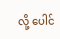လို့ ပေါင်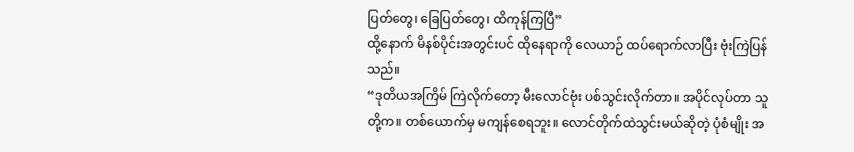ပြတ်တွေ၊ ခြေပြတ်တွေ၊ ထိကုန်ကြပြီ”
ထို့နောက် မိနစ်ပိုင်းအတွင်းပင် ထိုနေရာကို လေယာဉ် ထပ်ရောက်လာပြီး ဗုံးကြဲပြန်သည်။
“ဒုတိယအကြိမ် ကြဲလိုက်တော့ မီးလောင်ဗုံး ပစ်သွင်းလိုက်တာ။ အပိုင်လုပ်တာ သူတို့က။ တစ်ယောက်မှ မကျန်စေရဘူး။ လောင်တိုက်ထဲသွင်းမယ်ဆိုတဲ့ ပုံစံမျိုး အ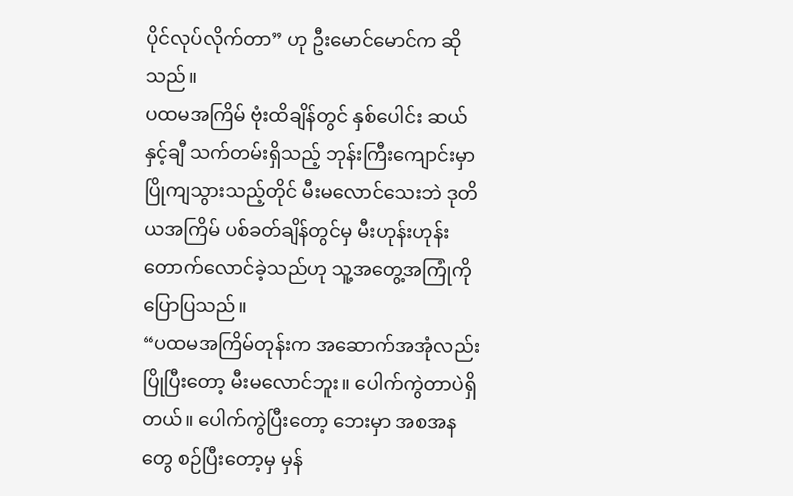ပိုင်လုပ်လိုက်တာ” ဟု ဦးမောင်မောင်က ဆိုသည်။
ပထမအကြိမ် ဗုံးထိချိန်တွင် နှစ်ပေါင်း ဆယ်နှင့်ချီ သက်တမ်းရှိသည့် ဘုန်းကြီးကျောင်းမှာ ပြိုကျသွားသည့်တိုင် မီးမလောင်သေးဘဲ ဒုတိယအကြိမ် ပစ်ခတ်ချိန်တွင်မှ မီးဟုန်းဟုန်းတောက်လောင်ခဲ့သည်ဟု သူ့အတွေ့အကြုံကို ပြောပြသည်။
“ပထမအကြိမ်တုန်းက အဆောက်အအုံလည်း ပြိုပြီးတော့ မီးမလောင်ဘူး။ ပေါက်ကွဲတာပဲရှိတယ်။ ပေါက်ကွဲပြီးတော့ ဘေးမှာ အစအနတွေ စဉ်ပြီးတော့မှ မှန်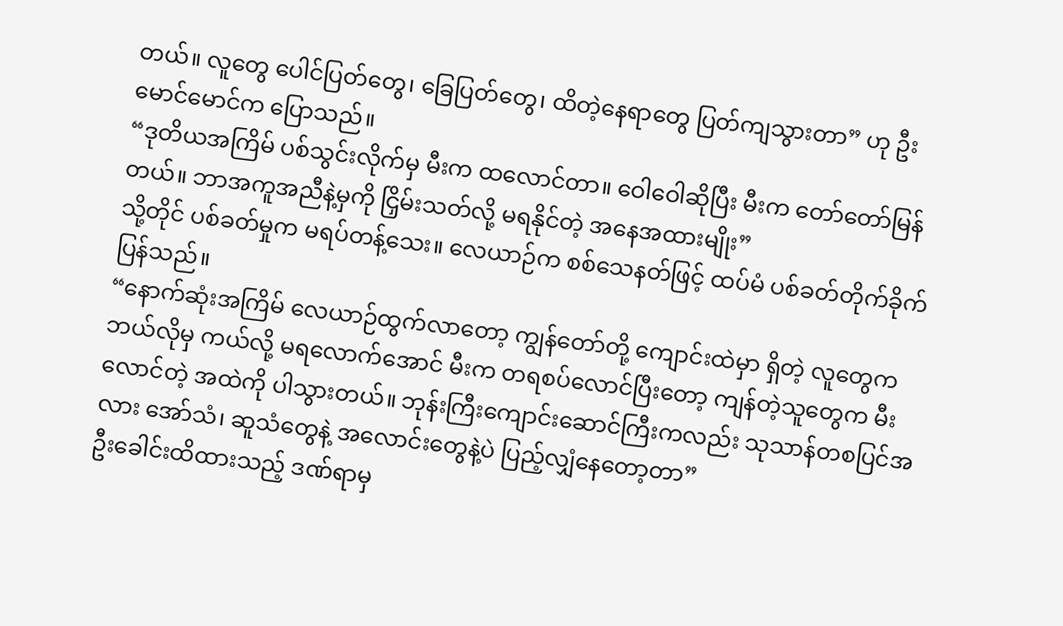တယ်။ လူတွေ ပေါင်ပြတ်တွေ၊ ခြေပြတ်တွေ၊ ထိတဲ့နေရာတွေ ပြတ်ကျသွားတာ” ဟု ဦးမောင်မောင်က ပြောသည်။
“ဒုတိယအကြိမ် ပစ်သွင်းလိုက်မှ မီးက ထလောင်တာ။ ဝေါဝေါဆိုပြီး မီးက တော်တော်မြန်တယ်။ ဘာအကူအညီနဲ့မှကို ငြှိမ်းသတ်လို့ မရနိုင်တဲ့ အနေအထားမျိုး”
သို့တိုင် ပစ်ခတ်မှုက မရပ်တန့်သေး။ လေယာဉ်က စစ်သေနတ်ဖြင့် ထပ်မံ ပစ်ခတ်တိုက်ခိုက်ပြန်သည်။
“နောက်ဆုံးအကြိမ် လေယာဉ်ထွက်လာတော့ ကျွန်တော်တို့ ကျောင်းထဲမှာ ရှိတဲ့ လူတွေက ဘယ်လိုမှ ကယ်လို့ မရလောက်အောင် မီးက တရစပ်လောင်ပြီးတော့ ကျန်တဲ့သူတွေက မီးလောင်တဲ့ အထဲကို ပါသွားတယ်။ ဘုန်းကြီးကျောင်းဆောင်ကြီးကလည်း သုသာန်တစပြင်အလား အော်သံ၊ ဆူသံတွေနဲ့ အလောင်းတွေနဲ့ပဲ ပြည့်လျှံနေတော့တာ”
ဦးခေါင်းထိထားသည့် ဒဏ်ရာမှ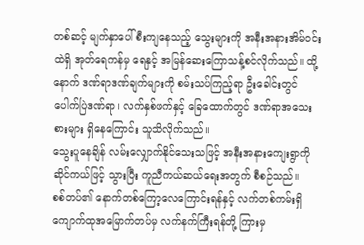တစ်ဆင့် မျက်နှာပေါ် စီးကျနေသည့် သွေးများကို အနီးအနားအိမ်ဝင်းထဲရှိ အုတ်ရေကန်မှ ရေနှင့် အမြန်ဆေးကြောသန့်စင်လိုက်သည်။ ထို့နောက် ဒဏ်ရာဒဏ်ချက်များကို စမ်းသပ်ကြည့်ရာ ဦးခေါင်းတွင် ပေါက်ပြဲဒဏ်ရာ၊ လက်နှစ်ဖက်နှင့် ခြေထောက်တွင် ဒဏ်ရာအသေးစားများ ရှိနေကြောင်း သူသိလိုက်သည်။
သွေးပူနေချိန် လမ်းလျှောက်နိုင်သေးသဖြင့် အနီးအနားကျေးရွာကို ဆိုင်ကယ်ဖြင့် သွားပြီး ကူညီကယ်ဆယ်ရေးအတွက် စီစဉ်သည်။
စစ်တပ်၏ နောက်တစ်ကြော့လေကြောင်းရန်နှင့် လက်တစ်ကမ်းရှိ ကျောက်ထုအမြောက်တပ်မှ လက်နက်ကြီးရန်တို့ ကြားမှ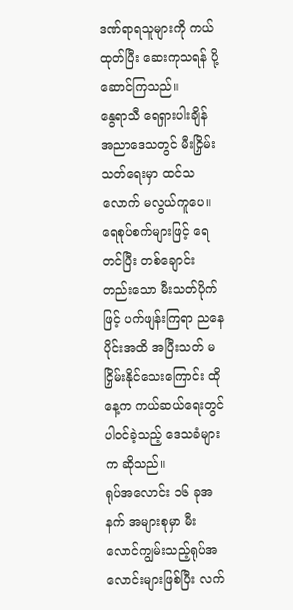ဒဏ်ရာရသူများကို ကယ်ထုတ်ပြီး ဆေးကုသရန် ပို့ဆောင်ကြသည်။
နွေရာသီ ရေရှားပါးချိန် အညာဒေသတွင် မီးငြှိမ်းသတ်ရေးမှာ ထင်သလောက် မလွယ်ကူပေ။ ရေစုပ်စက်များဖြင့် ရေတင်ပြီး တစ်ချောင်းတည်းသော မီးသတ်ပိုက်ဖြင့် ပက်ဖျန်းကြရာ ညနေပိုင်းအထိ အပြီးသတ် မငြှိမ်းနိုင်သေးကြောင်း ထိုနေ့က ကယ်ဆယ်ရေးတွင် ပါဝင်ခဲ့သည့် ဒေသခံများက ဆိုသည်။
ရုပ်အလောင်း ၁၆ ခုအနက် အများစုမှာ မီးလောင်ကျွမ်းသည့်ရုပ်အလောင်းများဖြစ်ပြီး လက်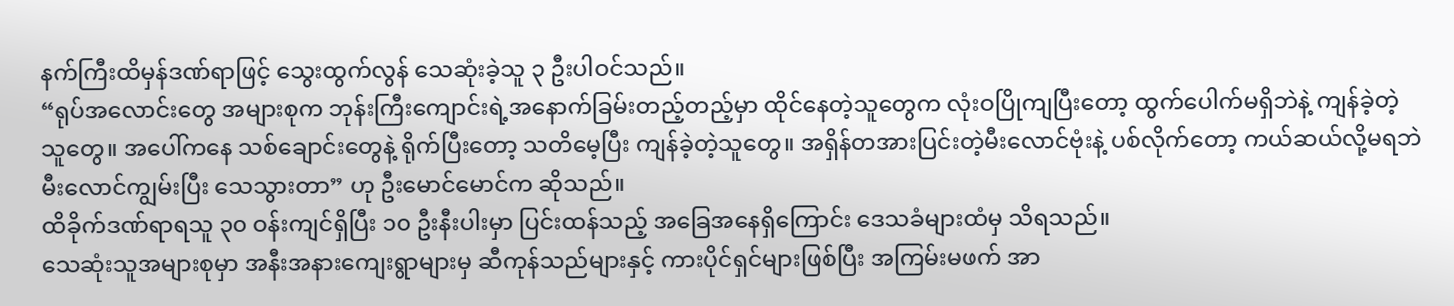နက်ကြီးထိမှန်ဒဏ်ရာဖြင့် သွေးထွက်လွန် သေဆုံးခဲ့သူ ၃ ဦးပါဝင်သည်။
“ရုပ်အလောင်းတွေ အများစုက ဘုန်းကြီးကျောင်းရဲ့အနောက်ခြမ်းတည့်တည့်မှာ ထိုင်နေတဲ့သူတွေက လုံးဝပြိုကျပြီးတော့ ထွက်ပေါက်မရှိဘဲနဲ့ ကျန်ခဲ့တဲ့သူတွေ။ အပေါ်ကနေ သစ်ချောင်းတွေနဲ့ ရိုက်ပြီးတော့ သတိမေ့ပြီး ကျန်ခဲ့တဲ့သူတွေ။ အရှိန်တအားပြင်းတဲ့မီးလောင်ဗုံးနဲ့ ပစ်လိုက်တော့ ကယ်ဆယ်လို့မရဘဲ မီးလောင်ကျွမ်းပြီး သေသွားတာ” ဟု ဦးမောင်မောင်က ဆိုသည်။
ထိခိုက်ဒဏ်ရာရသူ ၃၀ ဝန်းကျင်ရှိပြီး ၁၀ ဦးနီးပါးမှာ ပြင်းထန်သည့် အခြေအနေရှိကြောင်း ဒေသခံများထံမှ သိရသည်။
သေဆုံးသူအများစုမှာ အနီးအနားကျေးရွာများမှ ဆီကုန်သည်များနှင့် ကားပိုင်ရှင်များဖြစ်ပြီး အကြမ်းမဖက် အာ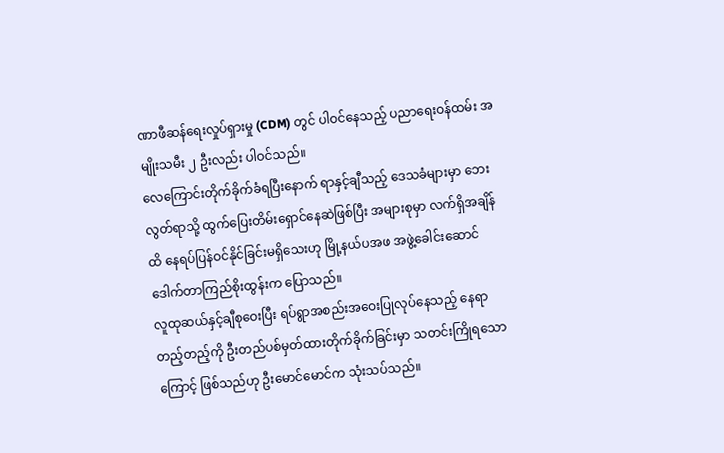ဏာဖီဆန်ရေးလှုပ်ရှားမှု (CDM) တွင် ပါဝင်နေသည့် ပညာရေးဝန်ထမ်း အမျိုးသမီး ၂ ဦးလည်း ပါဝင်သည်။
လေကြောင်းတိုက်ခိုက်ခံရပြီးနောက် ရာနှင့်ချီသည့် ဒေသခံများမှာ ဘေးလွတ်ရာသို့ ထွက်ပြေးတိမ်းရှောင်နေဆဲဖြစ်ပြီး အများစုမှာ လက်ရှိအချိန်ထိ နေရပ်ပြန်ဝင်နိုင်ခြင်းမရှိသေးဟု မြို့နယ်ပအဖ အဖွဲ့ခေါင်းဆောင် ဒေါက်တာကြည်စိုးထွန်းက ပြောသည်။
လူထုဆယ်နှင့်ချီစုဝေးပြီး ရပ်ရွာအစည်းအဝေးပြုလုပ်နေသည့် နေရာတည့်တည့်ကို ဦးတည်ပစ်မှတ်ထားတိုက်ခိုက်ခြင်းမှာ သတင်းကြိုရသောကြောင့် ဖြစ်သည်ဟု ဦးမောင်မောင်က သုံးသပ်သည်။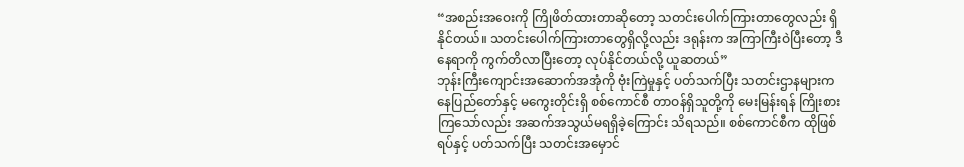“အစည်းအဝေးကို ကြိုဖိတ်ထားတာဆိုတော့ သတင်းပေါက်ကြားတာတွေလည်း ရှိနိုင်တယ်။ သတင်းပေါက်ကြားတာတွေရှိလို့လည်း ဒရုန်းက အကြာကြီးဝဲပြီးတော့ ဒီနေရာကို ကွက်တိလာပြီးတော့ လုပ်နိုင်တယ်လို့ ယူဆတယ်”
ဘုန်းကြီးကျောင်းအဆောက်အအုံကို ဗုံးကြဲမှုနှင့် ပတ်သက်ပြီး သတင်းဌာနများက နေပြည်တော်နှင့် မကွေးတိုင်းရှိ စစ်ကောင်စီ တာဝန်ရှိသူတို့ကို မေးမြန်းရန် ကြိုးစားကြသော်လည်း အဆက်အသွယ်မရရှိခဲ့ကြောင်း သိရသည်။ စစ်ကောင်စီက ထိုဖြစ်ရပ်နှင့် ပတ်သက်ပြီး သတင်းအမှောင်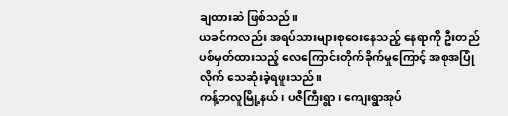ချထားဆဲ ဖြစ်သည်။
ယခင်ကလည်း အရပ်သားများစုဝေးနေသည့် နေရာကို ဦးတည်ပစ်မှတ်ထားသည့် လေကြောင်းတိုက်ခိုက်မှုကြောင့် အစုအပြုံလိုက် သေဆုံးခဲ့ရဖူးသည်။
ကန့်ဘလူမြို့နယ်၊ ပဇီကြီးရွာ၊ ကျေးရွာအုပ်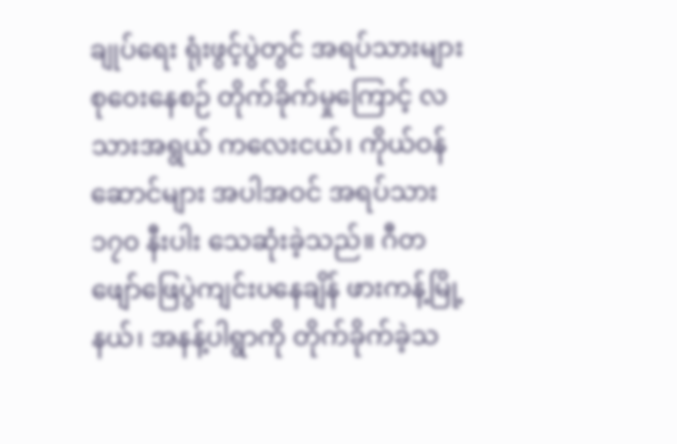ချုပ်ရေး ရုံးဖွင့်ပွဲတွင် အရပ်သားများ စုဝေးနေစဉ် တိုက်ခိုက်မှုကြောင့် လသားအရွယ် ကလေးငယ်၊ ကိုယ်ဝန်ဆောင်များ အပါအဝင် အရပ်သား ၁၇၀ နီးပါး သေဆုံးခဲ့သည်။ ဂီတဖျော်ဖြေပွဲကျင်းပနေချိန် ဖားကန့်မြို့နယ်၊ အနန့်ပါရွာကို တိုက်ခိုက်ခဲ့သ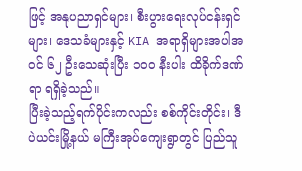ဖြင့် အနုပညာရှင်များ၊ စီးပွားရေးလုပ်ငန်းရှင်များ၊ ဒေသခံများနှင့် KIA အရာရှိများအပါအဝင် ၆၂ ဦးသေဆုံးပြီး ၁၀၀ နီးပါး ထိခိုက်ဒဏ်ရာ ရရှိခဲ့သည်။
ပြီးခဲ့သည့်ရက်ပိုင်းကလည်း စစ်ကိုင်းတိုင်း၊ ဒီပဲယင်းမြို့နယ် မကြီးအုပ်ကျေးရွာတွင် ပြည်သူ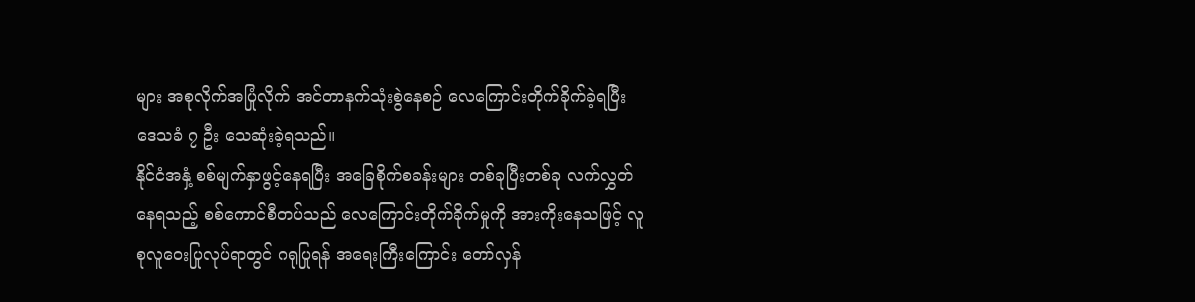များ အစုလိုက်အပြုံလိုက် အင်တာနက်သုံးစွဲနေစဉ် လေကြောင်းတိုက်ခိုက်ခဲ့ရပြီး ဒေသခံ ၇ ဦး သေဆုံးခဲ့ရသည်။
နိုင်ငံအနှံ့ စစ်မျက်နှာဖွင့်နေရပြီး အခြေစိုက်စခန်းများ တစ်ခုပြီးတစ်ခု လက်လွှတ်နေရသည့် စစ်ကောင်စီတပ်သည် လေကြောင်းတိုက်ခိုက်မှုကို အားကိုးနေသဖြင့် လူစုလူဝေးပြုလုပ်ရာတွင် ဂရုပြုရန် အရေးကြီးကြောင်း တော်လှန်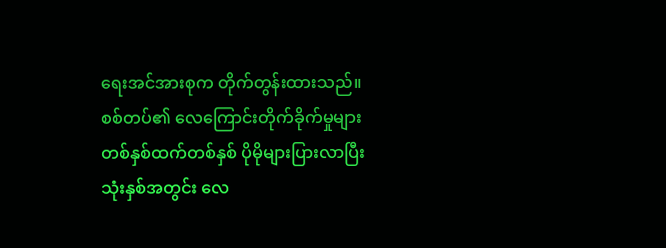ရေးအင်အားစုက တိုက်တွန်းထားသည်။
စစ်တပ်၏ လေကြောင်းတိုက်ခိုက်မှုများ တစ်နှစ်ထက်တစ်နှစ် ပိုမိုများပြားလာပြီး သုံးနှစ်အတွင်း လေ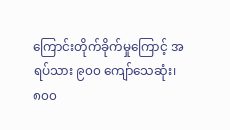ကြောင်းတိုက်ခိုက်မှုကြောင့် အရပ်သား ၉၀၀ ကျော်သေဆုံး၊ ၈၀၀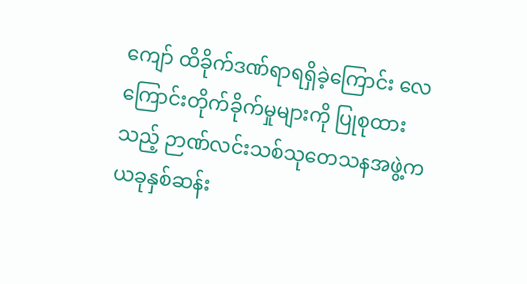ကျော် ထိခိုက်ဒဏ်ရာရရှိခဲ့ကြောင်း လေကြောင်းတိုက်ခိုက်မှုများကို ပြုစုထားသည့် ဉာဏ်လင်းသစ်သုတေသနအဖွဲ့က ယခုနှစ်ဆန်း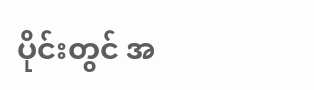ပိုင်းတွင် အ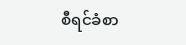စီရင်ခံစာ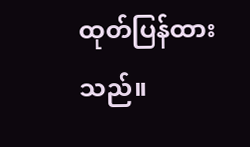ထုတ်ပြန်ထားသည်။